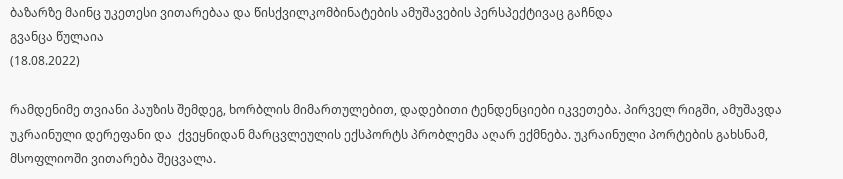ბაზარზე მაინც უკეთესი ვითარებაა და წისქვილკომბინატების ამუშავების პერსპექტივაც გაჩნდა
გვანცა წულაია
(18.08.2022)

რამდენიმე თვიანი პაუზის შემდეგ, ხორბლის მიმართულებით, დადებითი ტენდენციები იკვეთება. პირველ რიგში, ამუშავდა უკრაინული დერეფანი და  ქვეყნიდან მარცვლეულის ექსპორტს პრობლემა აღარ ექმნება. უკრაინული პორტების გახსნამ, მსოფლიოში ვითარება შეცვალა.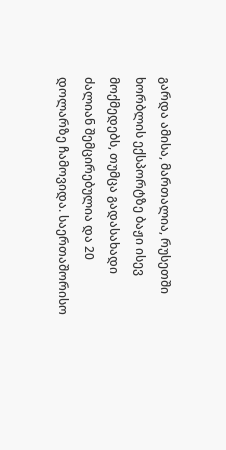გარდა ამისა, მართალია, რუსეთში ხორბლის ექსპორტზე ბაჟი ისევ მოქმედებს, თუმცა გადასახადი ძალიან შემცირებულია და 20 დოლარზე ჩამოვიდა. საერთაშორისო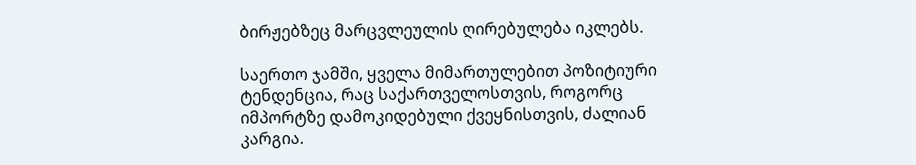ბირჟებზეც მარცვლეულის ღირებულება იკლებს.

საერთო ჯამში, ყველა მიმართულებით პოზიტიური ტენდენცია, რაც საქართველოსთვის, როგორც იმპორტზე დამოკიდებული ქვეყნისთვის, ძალიან კარგია.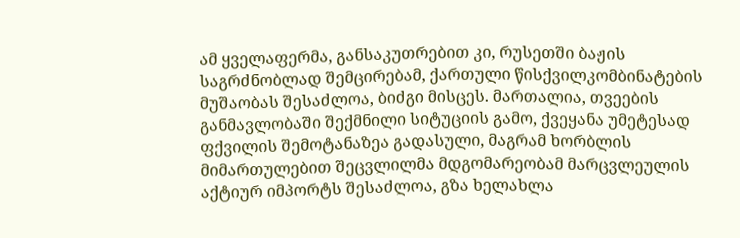ამ ყველაფერმა, განსაკუთრებით კი, რუსეთში ბაჟის საგრძნობლად შემცირებამ, ქართული წისქვილკომბინატების მუშაობას შესაძლოა, ბიძგი მისცეს. მართალია, თვეების განმავლობაში შექმნილი სიტუციის გამო, ქვეყანა უმეტესად ფქვილის შემოტანაზეა გადასული, მაგრამ ხორბლის მიმართულებით შეცვლილმა მდგომარეობამ მარცვლეულის აქტიურ იმპორტს შესაძლოა, გზა ხელახლა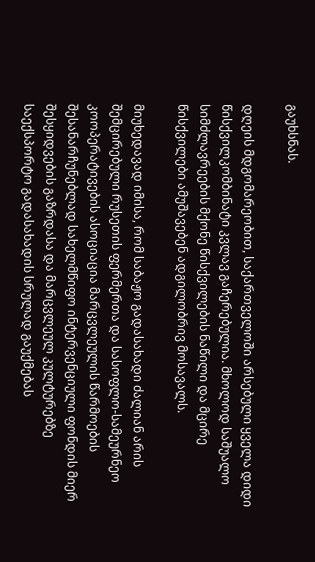გაუხსნას.

დღეის მდგომარეობით, საქართველოში არსებული ყველა დიდი წისქვილკომბინატი კვლავ გაჩერებულია. მხოლოდ საშუალო სიმძლავრეების მქონე წისქვილების ნაწილი და მცირე წისქვილები ამუშავებენ ადგილობრივ მოსავალს.

მიუხედავად იმისა, რომ საბაჟო გადასახადი ძალიან არის შემცირებული რუსეთის ფერმერთა და სასოფლო-სამეურნეო კოოპერატივების ასოციაცია მარცვლეულის წარმოების შესანარჩუნებლად სახელმწიფო ინტერვენციული ფონდის მიერ შესყიდვების გაზრდასა და მარცვლეულ კულტურებზე საექსპორტო გადასახადის სრულად გაუქმებას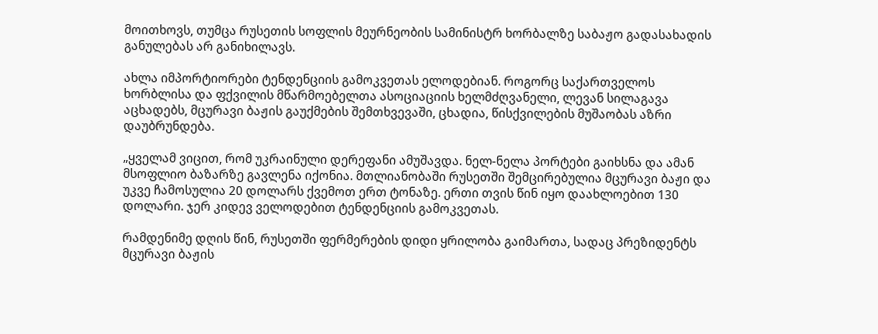მოითხოვს, თუმცა რუსეთის სოფლის მეურნეობის სამინისტრ ხორბალზე საბაჟო გადასახადის განულებას არ განიხილავს.

ახლა იმპორტიორები ტენდენციის გამოკვეთას ელოდებიან. როგორც საქართველოს ხორბლისა და ფქვილის მწარმოებელთა ასოციაციის ხელმძღვანელი, ლევან სილაგავა აცხადებს, მცურავი ბაჟის გაუქმების შემთხვევაში, ცხადია, წისქვილების მუშაობას აზრი დაუბრუნდება.

„ყველამ ვიცით, რომ უკრაინული დერეფანი ამუშავდა. ნელ-ნელა პორტები გაიხსნა და ამან მსოფლიო ბაზარზე გავლენა იქონია. მთლიანობაში რუსეთში შემცირებულია მცურავი ბაჟი და უკვე ჩამოსულია 20 დოლარს ქვემოთ ერთ ტონაზე. ერთი თვის წინ იყო დაახლოებით 130 დოლარი. ჯერ კიდევ ველოდებით ტენდენციის გამოკვეთას.

რამდენიმე დღის წინ, რუსეთში ფერმერების დიდი ყრილობა გაიმართა, სადაც პრეზიდენტს მცურავი ბაჟის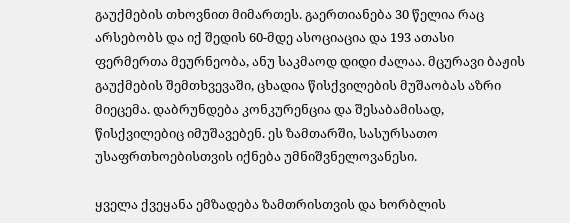გაუქმების თხოვნით მიმართეს. გაერთიანება 30 წელია რაც არსებობს და იქ შედის 60-მდე ასოციაცია და 193 ათასი ფერმერთა მეურნეობა, ანუ საკმაოდ დიდი ძალაა. მცურავი ბაჟის გაუქმების შემთხვევაში, ცხადია წისქვილების მუშაობას აზრი მიეცემა. დაბრუნდება კონკურენცია და შესაბამისად, წისქვილებიც იმუშავებენ. ეს ზამთარში, სასურსათო უსაფრთხოებისთვის იქნება უმნიშვნელოვანესი.

ყველა ქვეყანა ემზადება ზამთრისთვის და ხორბლის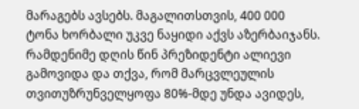მარაგებს ავსებს. მაგალითსთვის, 400 000 ტონა ხორბალი უკვე ნაყიდი აქვს აზერბაიჯანს. რამდენიმე დღის წინ პრეზიდენტი ალიევი გამოვიდა და თქვა, რომ მარცვლეულის თვითუზრუნველყოფა 80%-მდე უნდა ავიდეს,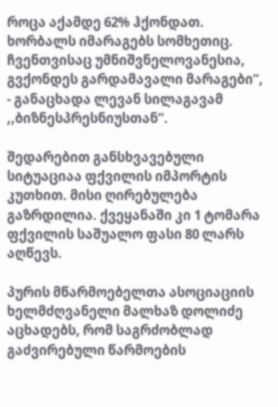როცა აქამდე 62% ჰქონდათ. ხორბალს იმარაგებს სომხეთიც. ჩვენთვისაც უმნიშვნელოვანესია, გვქონდეს გარდამავალი მარაგები“, - განაცხადა ლევან სილაგავამ ,,ბიზნესპრესნიუსთან“.

შედარებით განსხვავებული სიტუაციაა ფქვილის იმპორტის კუთხით. მისი ღირებულება გაზრდილია. ქვეყანაში კი 1 ტომარა ფქვილის საშუალო ფასი 80 ლარს აღწევს.

პურის მწარმოებელთა ასოციაციის ხელმძღვანელი მალხაზ დოლიძე აცხადებს, რომ საგრძობლად გაძვირებული წარმოების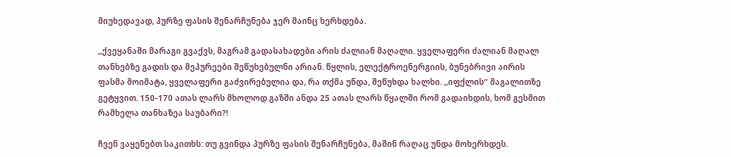მიუხედავად, პურზე ფასის შენარჩუნება ჯერ მაინც ხერხდება.

,,ქვეყანაში მარაგი გვაქვს, მაგრამ გადასახადები არის ძალიან მაღალი. ყველაფერი ძალიან მაღალ თანხებზე გადის და მეპურეები შეწუხებულნი არიან. წყლის, ელექტროენერგიის, ბუნებრივი აირის ფასმა მოიმატა, ყველაფერი გაძვირებულია და, რა თქმა უნდა, შეწუხდა ხალხი. ,,იფქლის” მაგალითზე გეტყვით. 150-170 ათას ლარს მხოლოდ გაზში ანდა 25 ათას ლარს წყალში რომ გადაიხდის, ხომ გესმით რამხელა თანხაზეა საუბარი?!

ჩვენ ვაყენებთ საკითხს: თუ გვინდა პურზე ფასის შენარჩუნება, მაშინ რაღაც უნდა მოხერხდეს.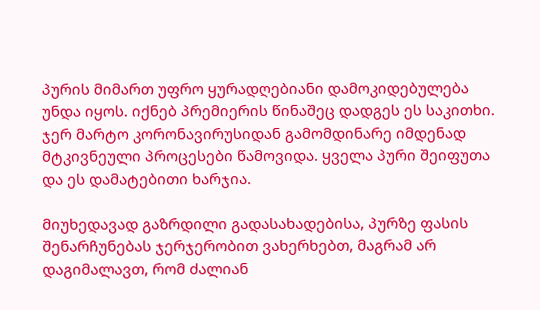პურის მიმართ უფრო ყურადღებიანი დამოკიდებულება უნდა იყოს. იქნებ პრემიერის წინაშეც დადგეს ეს საკითხი. ჯერ მარტო კორონავირუსიდან გამომდინარე იმდენად მტკივნეული პროცესები წამოვიდა. ყველა პური შეიფუთა და ეს დამატებითი ხარჯია.

მიუხედავად გაზრდილი გადასახადებისა, პურზე ფასის შენარჩუნებას ჯერჯერობით ვახერხებთ, მაგრამ არ დაგიმალავთ, რომ ძალიან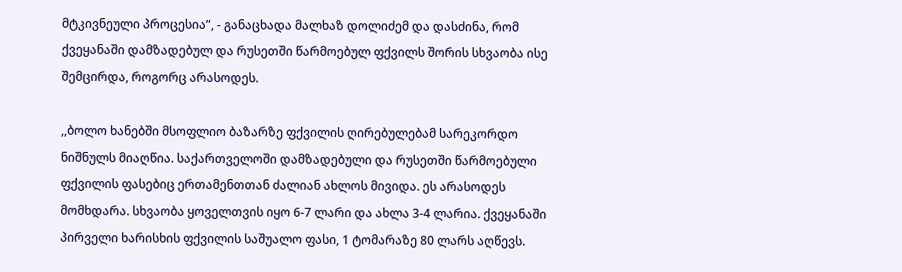მტკივნეული პროცესია”, - განაცხადა მალხაზ დოლიძემ და დასძინა, რომ ქვეყანაში დამზადებულ და რუსეთში წარმოებულ ფქვილს შორის სხვაობა ისე შემცირდა, როგორც არასოდეს.

,,ბოლო ხანებში მსოფლიო ბაზარზე ფქვილის ღირებულებამ სარეკორდო ნიშნულს მიაღწია. საქართველოში დამზადებული და რუსეთში წარმოებული ფქვილის ფასებიც ერთამენთთან ძალიან ახლოს მივიდა. ეს არასოდეს მომხდარა. სხვაობა ყოველთვის იყო 6-7 ლარი და ახლა 3-4 ლარია. ქვეყანაში პირველი ხარისხის ფქვილის საშუალო ფასი, 1 ტომარაზე 80 ლარს აღწევს.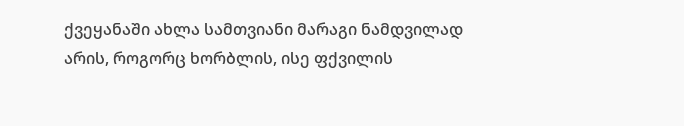ქვეყანაში ახლა სამთვიანი მარაგი ნამდვილად არის, როგორც ხორბლის, ისე ფქვილის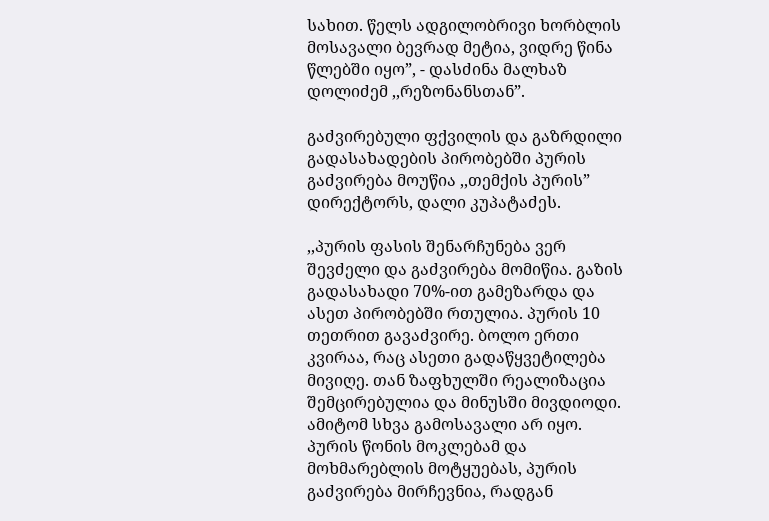სახით. წელს ადგილობრივი ხორბლის მოსავალი ბევრად მეტია, ვიდრე წინა წლებში იყო”, - დასძინა მალხაზ დოლიძემ ,,რეზონანსთან”.

გაძვირებული ფქვილის და გაზრდილი გადასახადების პირობებში პურის გაძვირება მოუწია ,,თემქის პურის” დირექტორს, დალი კუპატაძეს.

,,პურის ფასის შენარჩუნება ვერ შევძელი და გაძვირება მომიწია. გაზის გადასახადი 70%-ით გამეზარდა და ასეთ პირობებში რთულია. პურის 10 თეთრით გავაძვირე. ბოლო ერთი კვირაა, რაც ასეთი გადაწყვეტილება მივიღე. თან ზაფხულში რეალიზაცია შემცირებულია და მინუსში მივდიოდი. ამიტომ სხვა გამოსავალი არ იყო. პურის წონის მოკლებამ და მოხმარებლის მოტყუებას, პურის გაძვირება მირჩევნია, რადგან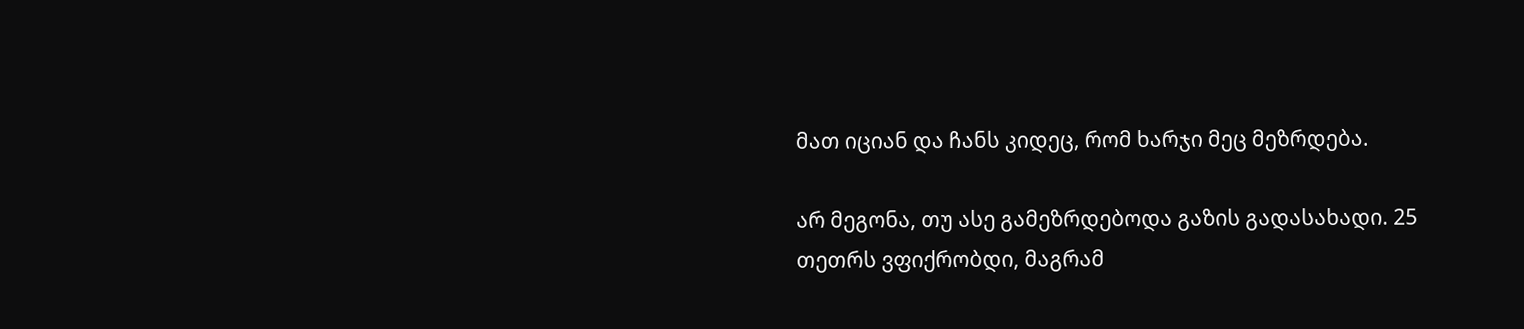მათ იციან და ჩანს კიდეც, რომ ხარჯი მეც მეზრდება.

არ მეგონა, თუ ასე გამეზრდებოდა გაზის გადასახადი. 25 თეთრს ვფიქრობდი, მაგრამ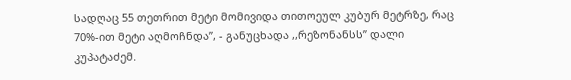სადღაც 55 თეთრით მეტი მომივიდა თითოეულ კუბურ მეტრზე, რაც 70%-ით მეტი აღმოჩნდა”, - განუცხადა ,,რეზონანსს” დალი კუპატაძემ.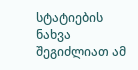სტატიების ნახვა შეგიძლიათ ამ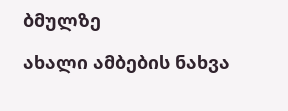ბმულზე

ახალი ამბების ნახვა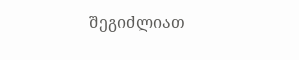შეგიძლიათ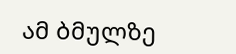ამ ბმულზე